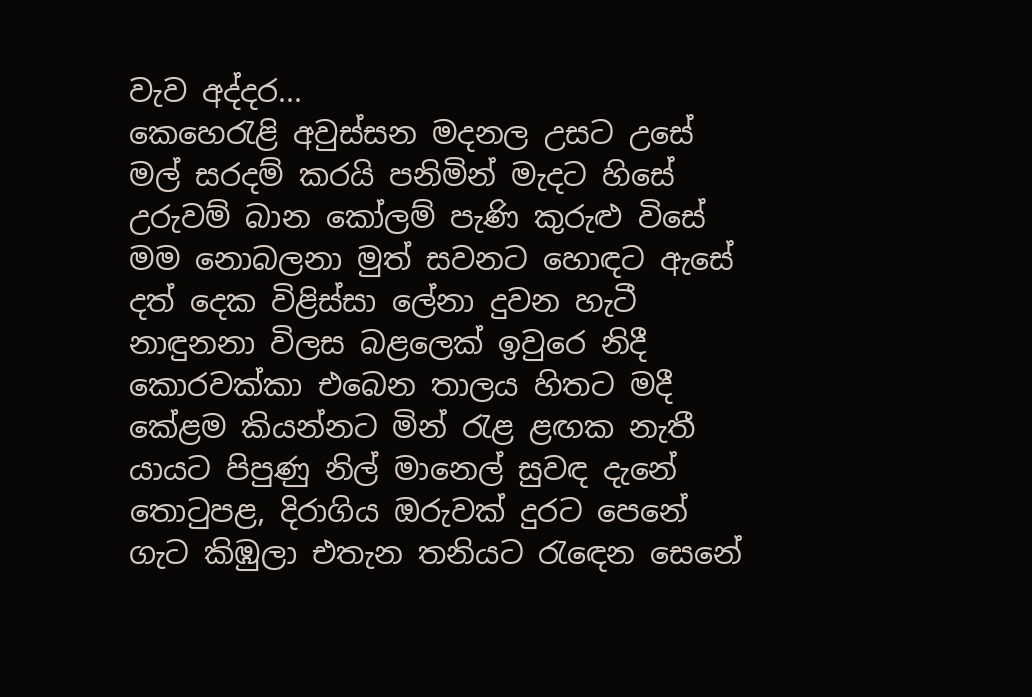වැව අද්දර...
කෙහෙරැළි අවුස්සන මදනල උසට උසේ
මල් සරදම් කරයි පනිමින් මැදට හිසේ
උරුවම් බාන කෝලම් පැණි කුරුළු විසේ
මම නොබලනා මුත් සවනට හොඳට ඇසේ
දත් දෙක විළිස්සා ලේනා දුවන හැටී
නාඳුනනා විලස බළලෙක් ඉවුරෙ නිදී
කොරවක්කා එබෙන තාලය හිතට මදී
කේළම කියන්නට මින් රැළ ළඟක නැතී
යායට පිපුණු නිල් මානෙල් සුවඳ දැනේ
තොටුපළ, දිරාගිය ඔරුවක් දුරට පෙනේ
ගැට කිඹුලා එතැන තනියට රැඳෙන සෙනේ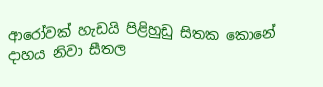ආරෝවක් හැඩයි පිළිහුඩු සිතක කොනේ
දාහය නිවා සීතල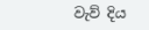වැව් දිය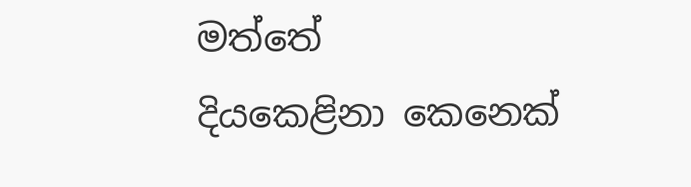මත්තේ
දියකෙළිනා කෙනෙක්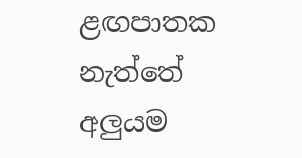ළඟපාතක නැත්තේ
අලුයම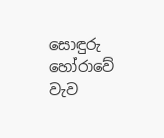සොඳුරු හෝරාවේ වැව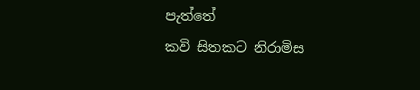පැත්තේ
කවි සිතකට නිරාමිස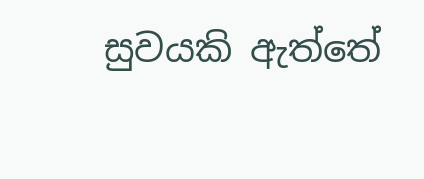සුවයකි ඇත්තේ